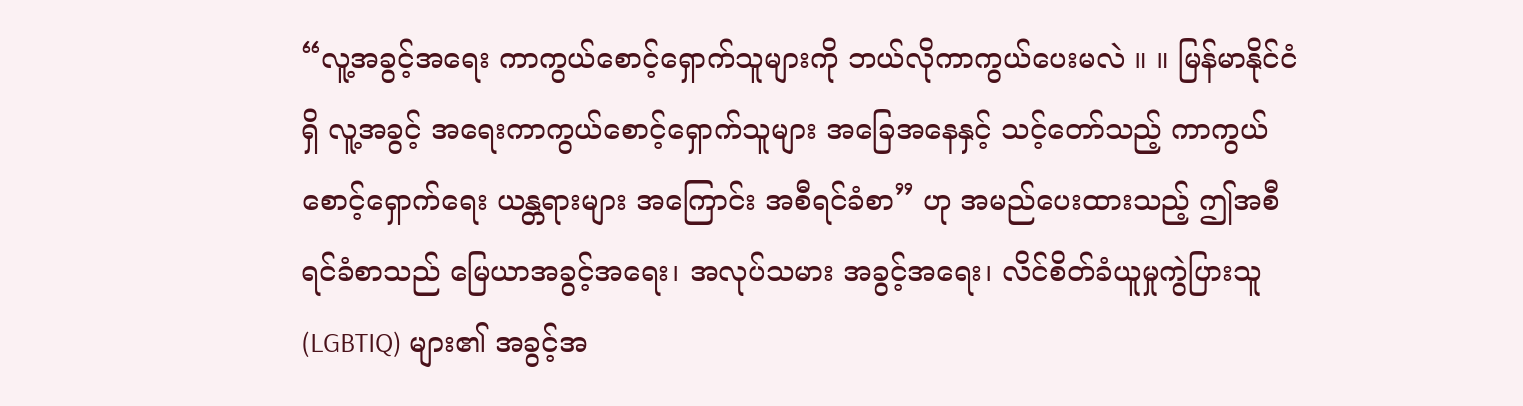“လူ့အခွင့်အရေး ကာကွယ်စောင့်ရှောက်သူများကို ဘယ်လိုကာကွယ်ပေးမလဲ ။ ။ မြန်မာနိုင်ငံရှိ လူ့အခွင့် အရေးကာကွယ်စောင့်ရှောက်သူများ အခြေအနေနှင့် သင့်တော်သည့် ကာကွယ်စောင့်ရှောက်ရေး ယန္တရားများ အကြောင်း အစီရင်ခံစာ” ဟု အမည်ပေးထားသည့် ဤအစီရင်ခံစာသည် မြေယာအခွင့်အရေး၊ အလုပ်သမား အခွင့်အရေး၊ လိင်စိတ်ခံယူမှုကွဲပြားသူ (LGBTIQ) များ၏ အခွင့်အ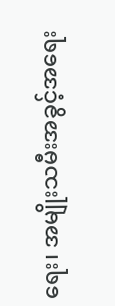ရေး၊ အမျိုးသမီးအခွင့်အရေး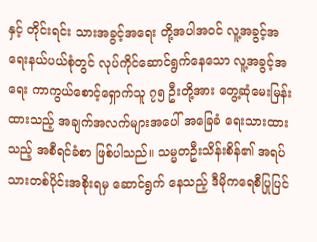နှင့် တိုင်းရင်း သားအခွင့်အရေး တို့အပါအဝင် လူ့အခွင့်အရေးနယ်ပယ်စုံတွင် လုပ်ကိုင်ဆောင်ရွက်နေသော လူ့အခွင့်အရေး ကာကွယ်စောင့်ရှောက်သူ ၇၅ ဦးတို့အား တွေ့ဆုံမေးမြန်းထားသည့် အချက်အလက်များအပေါ် အခြေခံ ရေးသားထားသည့် အစီရင်ခံစာ ဖြစ်ပါသည်။ သမ္မတဦးသိန်းစိန်၏ အရပ်သားတစ်ပိုင်းအစိုးရမှ ဆောင်ရွက် နေသည့် ဒီမိုကရေစီပြုပြင်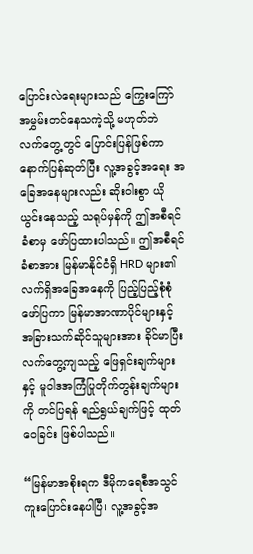ပြောင်းလဲရေးများသည် ကြွေးကြော်အမွှမ်းတင်နေသကဲ့သို့ မဟုတ်ဘဲ လက်တွေ့တွင် ပြောင်းပြန်ဖြစ်ကာ နောက်ပြန်ဆုတ်ပြီး လူ့အခွင့်အရေး အခြေအနေများလည်း ဆိုးဝါးစွာ ယိုယွင်းနေသည့် သရုပ်မှန်ကို ဤအစီရင်ခံစာမှ ဖော်ပြထားပါသည်။ ဤအစီရင်ခံစာအား မြန်မာနိုင်ငံရှိ HRD များ၏ လက်ရှိအခြေအနေကို ပြည့်ပြည့်စုံစုံဖော်ပြကာ မြန်မာအာဏာပိုင်များနှင့် အခြားသက်ဆိုင်သူများအား ခိုင်မာပြီး လက်တွေ့ကျသည့် ဖြေရှင်းချက်များနှင့် မူဝါဒအကြံပြုတိုက်တွန်းချက်များကို တင်ပြရန် ရည်ရွယ်ချက်ဖြင့် ထုတ်ဝေခြင်း ဖြစ်ပါသည်။

“မြန်မာအစိုးရက ဒီမိုကရေစီအသွင်ကူးပြောင်းနေပါပြီ၊ လူ့အခွင့်အ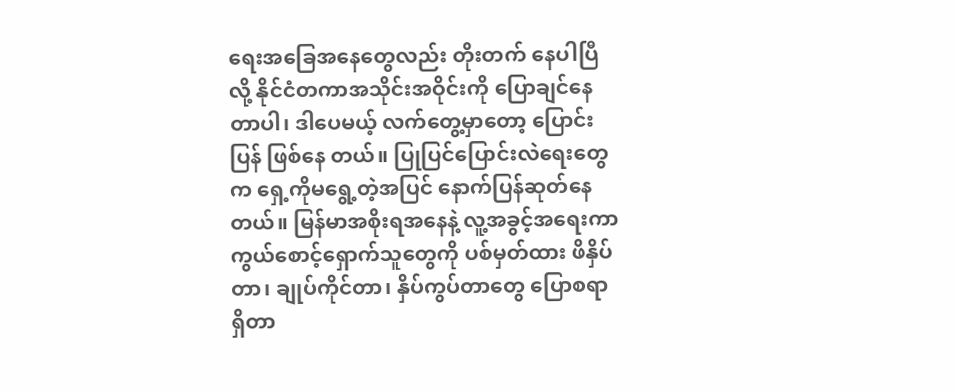ရေးအခြေအနေတွေလည်း တိုးတက် နေပါပြီလို့ နိုင်ငံတကာအသိုင်းအဝိုင်းကို ပြောချင်နေတာပါ၊ ဒါပေမယ့် လက်တွေ့မှာတော့ ပြောင်းပြန် ဖြစ်နေ တယ်။ ပြုပြင်ပြောင်းလဲရေးတွေက ရှေ့ကိုမရွေ့တဲ့အပြင် နောက်ပြန်ဆုတ်နေတယ်။ မြန်မာအစိုးရအနေနဲ့ လူ့အခွင့်အရေးကာကွယ်စောင့်ရှောက်သူတွေကို ပစ်မှတ်ထား ဖိနှိပ်တာ၊ ချုပ်ကိုင်တာ၊ နှိပ်ကွပ်တာတွေ ပြောစရာရှိတာ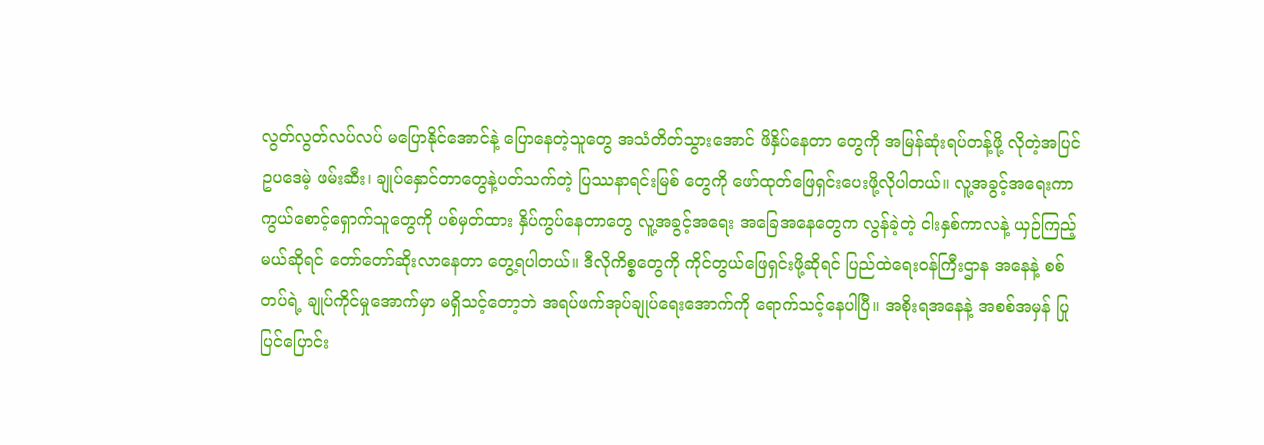လွတ်လွတ်လပ်လပ် မပြောနိုင်အောင်နဲ့ ပြောနေတဲ့သူတွေ အသံတိတ်သွားအောင် ဖိနှိပ်နေတာ တွေကို အမြန်ဆုံးရပ်တန့်ဖို့ လိုတဲ့အပြင် ဥပဒေမဲ့ ဖမ်းဆီး၊ ချုပ်နှောင်တာတွေနဲ့ပတ်သက်တဲ့ ပြဿနာရင်းမြစ် တွေကို ဖော်ထုတ်ဖြေရှင်းပေးဖို့လိုပါတယ်။ လူ့အခွင့်အရေးကာကွယ်စောင့်ရှောက်သူတွေကို ပစ်မှတ်ထား နှိပ်ကွပ်နေတာတွေ လူ့အခွင့်အရေး အခြေအနေတွေက လွန်ခဲ့တဲ့ ငါးနှစ်ကာလနဲ့ ယှဉ်ကြည့်မယ်ဆိုရင် တော်တော်ဆိုးလာနေတာ တွေ့ရပါတယ်။ ဒီလိုကိစ္စတွေကို ကိုင်တွယ်ဖြေရှင်းဖို့ဆိုရင် ပြည်ထဲရေးဝန်ကြီးဌာန အနေနဲ့ စစ်တပ်ရဲ့ ချုပ်ကိုင်မှုအောက်မှာ မရှိသင့်တော့ဘဲ အရပ်ဖက်အုပ်ချုပ်ရေးအောက်ကို ရောက်သင့်နေပါပြီ။ အစိုးရအနေနဲ့ အစစ်အမှန် ပြုပြင်ပြောင်း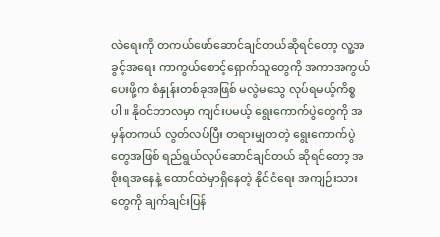လဲရေးကို တကယ်ဖော်ဆောင်ချင်တယ်ဆိုရင်တော့ လူ့အခွင့်အရေး ကာကွယ်စောင့်ရှောက်သူတွေကို အကာအကွယ်ပေးဖို့က စံနှုန်းတစ်ခုအဖြစ် မလွဲမသွေ လုပ်ရမယ့်ကိစ္စပါ။ နိုဝင်ဘာလမှာ ကျင်းပမယ့် ရွေးကောက်ပွဲတွေကို အမှန်တကယ် လွတ်လပ်ပြီး တရားမျှတတဲ့ ရွေးကောက်ပွဲ တွေအဖြစ် ရည်ရွယ်လုပ်ဆောင်ချင်တယ် ဆိုရင်တော့ အစိုးရအနေနဲ့ ထောင်ထဲမှာရှိနေတဲ့ နိုင်ငံရေး အကျဉ်းသားတွေကို ချက်ချင်းပြန်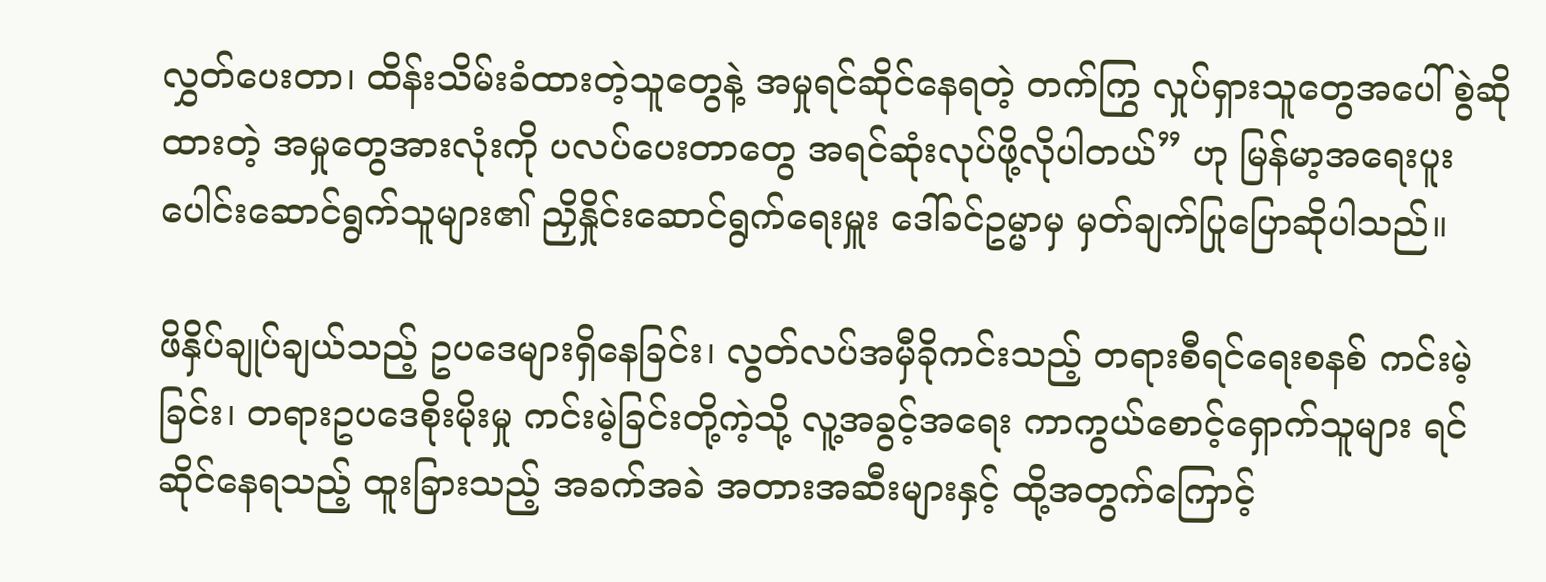လွှတ်ပေးတာ၊ ထိန်းသိမ်းခံထားတဲ့သူတွေနဲ့ အမှုရင်ဆိုင်နေရတဲ့ တက်ကြွ လှုပ်ရှားသူတွေအပေါ် စွဲဆိုထားတဲ့ အမှုတွေအားလုံးကို ပလပ်ပေးတာတွေ အရင်ဆုံးလုပ်ဖို့လိုပါတယ်” ဟု မြန်မာ့အရေးပူးပေါင်းဆောင်ရွက်သူများ၏ ညှိနှိုင်းဆောင်ရွက်ရေးမှူး ဒေါ်ခင်ဥမ္မာမှ မှတ်ချက်ပြုပြောဆိုပါသည်။

ဖိနှိပ်ချုပ်ချယ်သည့် ဥပဒေများရှိနေခြင်း၊ လွတ်လပ်အမှီခိုကင်းသည့် တရားစီရင်ရေးစနစ် ကင်းမဲ့ခြင်း၊ တရားဥပဒေစိုးမိုးမှု ကင်းမဲ့ခြင်းတို့ကဲ့သို့ လူ့အခွင့်အရေး ကာကွယ်စောင့်ရှောက်သူများ ရင်ဆိုင်နေရသည့် ထူးခြားသည့် အခက်အခဲ အတားအဆီးများနှင့် ထို့အတွက်ကြောင့်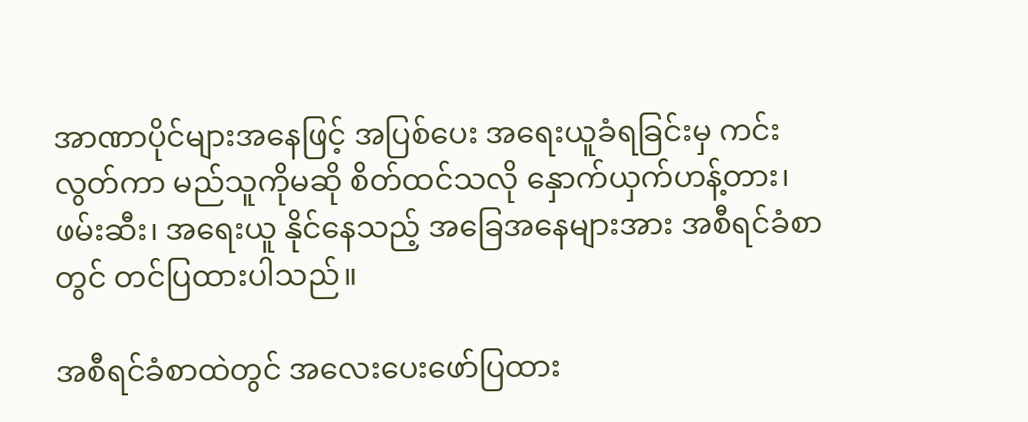အာဏာပိုင်များအနေဖြင့် အပြစ်ပေး အရေးယူခံရခြင်းမှ ကင်းလွတ်ကာ မည်သူကိုမဆို စိတ်ထင်သလို နှောက်ယှက်ဟန့်တား၊ ဖမ်းဆီး၊ အရေးယူ နိုင်နေသည့် အခြေအနေများအား အစီရင်ခံစာတွင် တင်ပြထားပါသည်။

အစီရင်ခံစာထဲတွင် အလေးပေးဖော်ပြထား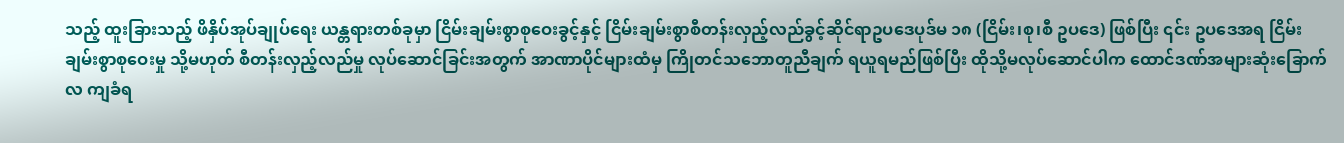သည့် ထူးခြားသည့် ဖိနှိပ်အုပ်ချုပ်ရေး ယန္တရားတစ်ခုမှာ ငြိမ်းချမ်းစွာစုဝေးခွင့်နှင့် ငြိမ်းချမ်းစွာစီတန်းလှည့်လည်ခွင့်ဆိုင်ရာဥပဒေပုဒ်မ ၁၈ (ငြိမ်း၊စု၊စီ ဥပဒေ) ဖြစ်ပြီး ၎င်း ဥပဒေအရ ငြိမ်းချမ်းစွာစုဝေးမှု သို့မဟုတ် စီတန်းလှည့်လည်မှု လုပ်ဆောင်ခြင်းအတွက် အာဏာပိုင်များထံမှ ကြိုတင်သဘောတူညီချက် ရယူရမည်ဖြစ်ပြီး ထိုသို့မလုပ်ဆောင်ပါက ထောင်ဒဏ်အများဆုံးခြောက်လ ကျခံရ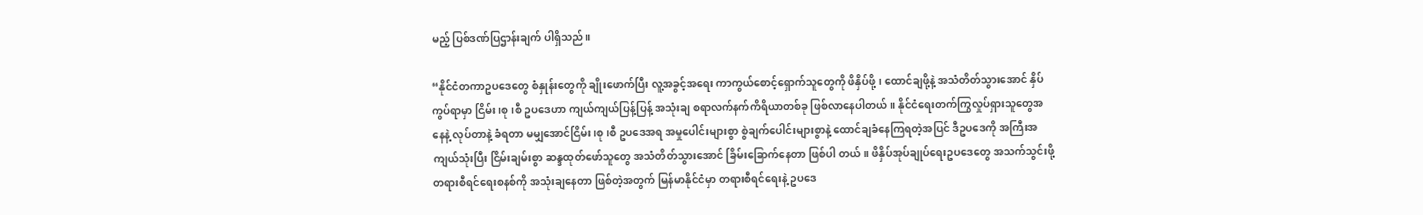မည့် ပြစ်ဒဏ်ပြဌာန်းချက် ပါရှိသည်။

“နိုင်ငံတကာဥပဒေတွေ စံနှုန်းတွေကို ချိုးဖောက်ပြီး လူ့အခွင့်အရေး ကာကွယ်စောင့်ရှောက်သူတွေကို ဖိနှိပ်ဖို့၊ ထောင်ချဖို့နဲ့ အသံတိတ်သွားအောင် နှိပ်ကွပ်ရာမှာ ငြိမ်း၊စု၊စီ ဥပဒေဟာ ကျယ်ကျယ်ပြန့်ပြန့် အသုံးချ စရာလက်နက်ကိရိယာတစ်ခု ဖြစ်လာနေပါတယ်။ နိုင်ငံရေးတက်ကြွလှုပ်ရှားသူတွေအနေနဲ့ လုပ်တာနဲ့ ခံရတာ မမျှအောင်ငြိမ်း၊စု၊စီ ဥပဒေအရ အမှုပေါင်းများစွာ စွဲချက်ပေါင်းများစွာနဲ့ ထောင်ချခံနေကြရတဲ့အပြင် ဒီဥပဒေကို အကြီးအကျယ်သုံးပြီး ငြိမ်းချမ်းစွာ ဆန္ဒထုတ်ဖော်သူတွေ အသံတိတ်သွားအောင် ခြိမ်းခြောက်နေတာ ဖြစ်ပါ တယ်။ ဖိနှိပ်အုပ်ချုပ်ရေးဥပဒေတွေ အသက်သွင်းဖို့ တရားစီရင်ရေးစနစ်ကို အသုံးချနေတာ ဖြစ်တဲ့အတွက် မြန်မာနိုင်ငံမှာ တရားစီရင်ရေးနဲ့ ဥပဒေ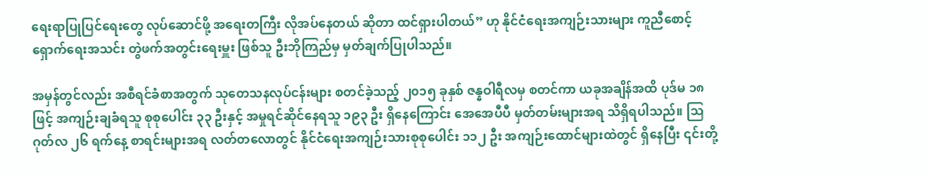ရေးရာပြုပြင်ရေးတွေ လုပ်ဆောင်ဖို့ အရေးတကြီး လိုအပ်နေတယ် ဆိုတာ ထင်ရှားပါတယ်” ဟု နိုင်ငံရေးအကျဉ်းသားများ ကူညီစောင့်ရှောက်ရေးအသင်း တွဲဖက်အတွင်းရေးမှူး ဖြစ်သူ ဦးဘိုကြည်မှ မှတ်ချက်ပြုပါသည်။

အမှန်တွင်လည်း အစီရင်ခံစာအတွက် သုတေသနလုပ်ငန်းများ စတင်ခဲ့သည့် ၂၀၁၅ ခုနှစ် ဇန္နဝါရီလမှ စတင်ကာ ယခုအချိန်အထိ ပုဒ်မ ၁၈ ဖြင့် အကျဉ်းချခံရသူ စုစုပေါင်း ၃၃ ဦးနှင့် အမှုရင်ဆိုင်နေရသူ ၁၉၃ ဦး ရှိနေကြောင်း အေအေပီပီ မှတ်တမ်းများအရ သိရှိရပါသည်။ သြဂုတ်လ ၂၆ ရက်နေ့ စာရင်းများအရ လတ်တလောတွင် နိုင်ငံရေးအကျဉ်းသားစုစုပေါင်း ၁၁၂ ဦး အကျဉ်းထောင်များထဲတွင် ရှိနေပြီး ၎င်းတို့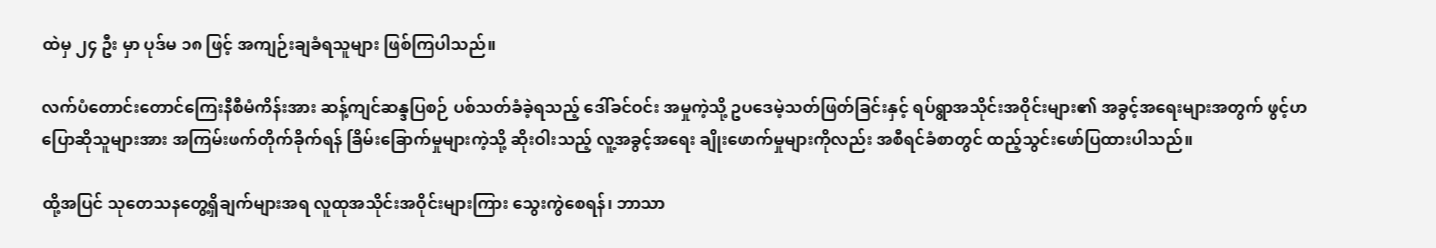ထဲမှ ၂၄ ဦး မှာ ပုဒ်မ ၁၈ ဖြင့် အကျဉ်းချခံရသူများ ဖြစ်ကြပါသည်။

လက်ပံတောင်းတောင်ကြေးနီစီမံကိန်းအား ဆန့်ကျင်ဆန္ဒပြစဉ် ပစ်သတ်ခံခဲ့ရသည့် ဒေါ်ခင်ဝင်း အမှုကဲ့သို့ ဥပဒေမဲ့သတ်ဖြတ်ခြင်းနှင့် ရပ်ရွာအသိုင်းအဝိုင်းများ၏ အခွင့်အရေးများအတွက် ဖွင့်ဟပြောဆိုသူများအား အကြမ်းဖက်တိုက်ခိုက်ရန် ခြိမ်းခြောက်မှုများကဲ့သို့ ဆိုးဝါးသည့် လူ့အခွင့်အရေး ချိုးဖောက်မှုများကိုလည်း အစီရင်ခံစာတွင် ထည့်သွင်းဖော်ပြထားပါသည်။

ထို့အပြင် သုတေသနတွေ့ရှိချက်များအရ လူထုအသိုင်းအဝိုင်းများကြား သွေးကွဲစေရန်၊ ဘာသာ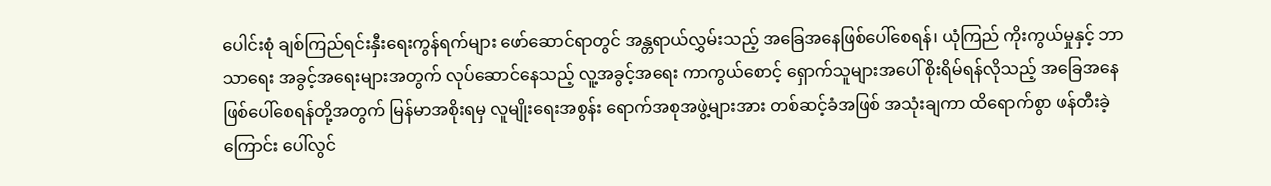ပေါင်းစုံ ချစ်ကြည်ရင်းနှီးရေးကွန်ရက်များ ဖော်ဆောင်ရာတွင် အန္တရာယ်လွှမ်းသည့် အခြေအနေဖြစ်ပေါ်စေရန်၊ ယုံကြည် ကိုးကွယ်မှုနှင့် ဘာသာရေး အခွင့်အရေးများအတွက် လုပ်ဆောင်နေသည့် လူ့အခွင့်အရေး ကာကွယ်စောင့် ရှောက်သူများအပေါ် စိုးရိမ်ရန်လိုသည့် အခြေအနေဖြစ်ပေါ်စေရန်တို့အတွက် မြန်မာအစိုးရမှ လူမျိုးရေးအစွန်း ရောက်အစုအဖွဲ့များအား တစ်ဆင့်ခံအဖြစ် အသုံးချကာ ထိရောက်စွာ ဖန်တီးခဲ့ကြောင်း ပေါ်လွင်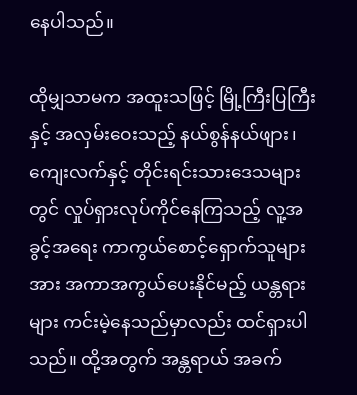နေပါသည်။

ထိုမျှသာမက အထူးသဖြင့် မြို့ကြီးပြကြီးနှင့် အလှမ်းဝေးသည့် နယ်စွန်နယ်ဖျား၊ ကျေးလက်နှင့် တိုင်းရင်းသားဒေသများတွင် လှုပ်ရှားလုပ်ကိုင်နေကြသည့် လူ့အခွင့်အရေး ကာကွယ်စောင့်ရှောက်သူများအား အကာအကွယ်ပေးနိုင်မည့် ယန္တရားများ ကင်းမဲ့နေသည်မှာလည်း ထင်ရှားပါသည်။ ထို့အတွက် အန္တရာယ် အခက်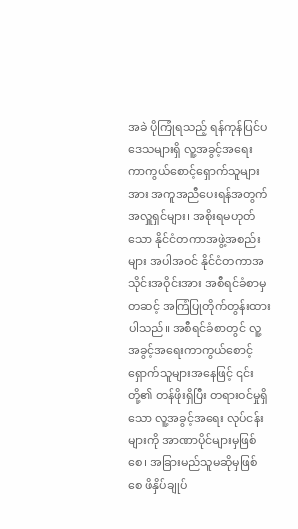အခဲ ပိုကြုံရသည့် ရန်ကုန်ပြင်ပဒေသများရှိ လူ့အခွင့်အရေး ကာကွယ်စောင့်ရှောက်သူများအား အကူအညီပေးရန်အတွက် အလှူရှင်များ၊ အစိုးရမဟုတ်သော နိုင်ငံတကာအဖွဲ့အစည်းများ အပါအဝင် နိုင်ငံတကာအသိုင်းအဝိုင်းအား အစီရင်ခံစာမှတဆင့် အကြံပြုတိုက်တွန်းထားပါသည်။ အစီရင်ခံစာတွင် လူ့အခွင့်အရေးကာကွယ်စောင့်ရှောက်သူများအနေဖြင့် ၎င်းတို့၏ တန်ဖိုးရှိပြီး တရားဝင်မှုရှိသော လူ့အခွင့်အရေး လုပ်ငန်းများကို အာဏာပိုင်များမှဖြစ်စေ၊ အခြားမည်သူမဆိုမှဖြစ်စေ ဖိနှိပ်ချုပ်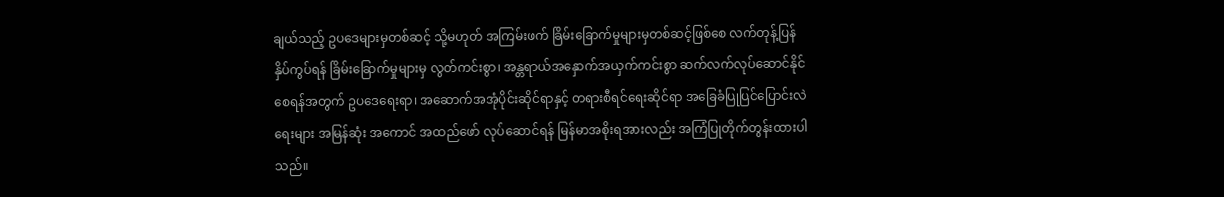ချယ်သည့် ဥပဒေများမှတစ်ဆင့် သို့မဟုတ် အကြမ်းဖက် ခြိမ်းခြောက်မှုများမှတစ်ဆင့်ဖြစ်စေ လက်တုန့်ပြန် နှိပ်ကွပ်ရန် ခြိမ်းခြောက်မှုများမှ လွတ်ကင်းစွာ၊ အန္တရာယ်အနှောက်အယှက်ကင်းစွာ ဆက်လက်လုပ်ဆောင်နိုင်စေရန်အတွက် ဥပဒေရေးရာ၊ အဆောက်အအုံပိုင်းဆိုင်ရာနှင့် တရားစီရင်ရေးဆိုင်ရာ အခြေခံပြုပြင်ပြောင်းလဲရေးများ အမြန်ဆုံး အကောင် အထည်ဖော် လုပ်ဆောင်ရန် မြန်မာအစိုးရအားလည်း အကြံပြုတိုက်တွန်းထားပါသည်။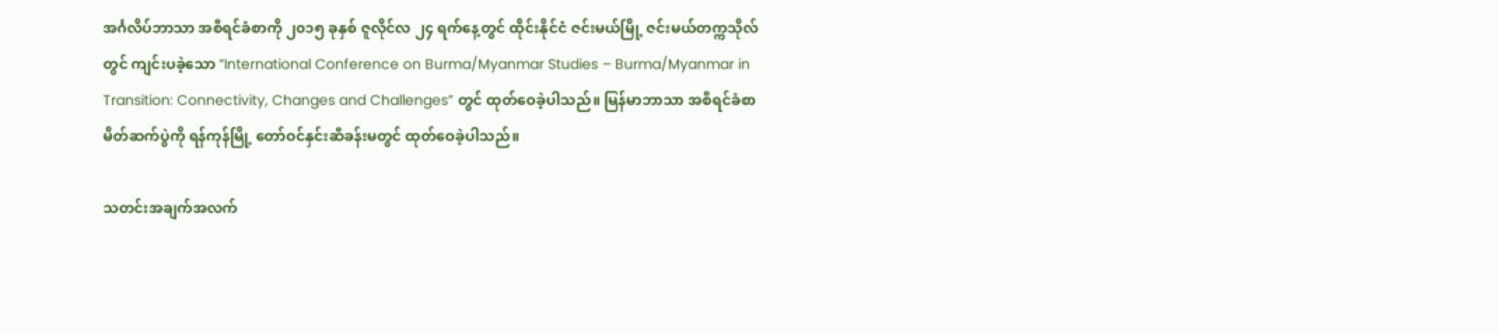အင်္ဂလိပ်ဘာသာ အစီရင်ခံစာကို ၂၀၁၅ ခုနှစ် ဇူလိုင်လ ၂၄ ရက်နေ့တွင် ထိုင်းနိုင်ငံ ဇင်းမယ်မြို့ ဇင်းမယ်တက္ကသိုလ်တွင် ကျင်းပခဲ့သော ”International Conference on Burma/Myanmar Studies – Burma/Myanmar in Transition: Connectivity, Changes and Challenges” တွင် ထုတ်ဝေခဲ့ပါသည်။ မြန်မာဘာသာ အစီရင်ခံစာ မိတ်ဆက်ပွဲကို ရန်ကုန်မြို့ တော်ဝင်နှင်းဆီခန်းမတွင် ထုတ်ဝေခဲ့ပါသည်။

သတင်းအချက်အလက်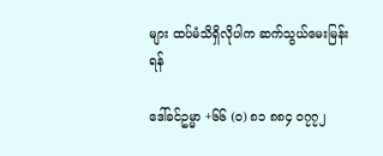များ ထပ်မံသိရှိလိုပါက ဆက်သွယ်မေးမြန်းရန်

ဒေါ်ခင်ဥမ္မာ +၆၆ (ဝ) ၈၁ ၈၈၄ ဝ၇၇၂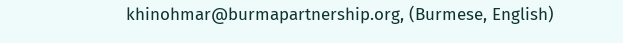khinohmar@burmapartnership.org, (Burmese, English)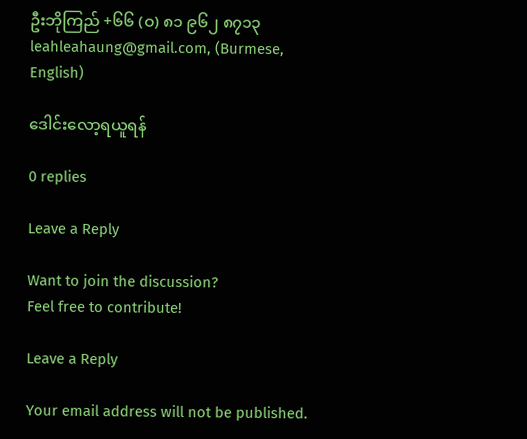ဦးဘိုကြည် +၆၆ (ဝ) ၈၁ ၉၆၂ ၈၇၁၃ leahleahaung@gmail.com, (Burmese, English)

ဒေါင်းလော့ရယူရန်

0 replies

Leave a Reply

Want to join the discussion?
Feel free to contribute!

Leave a Reply

Your email address will not be published.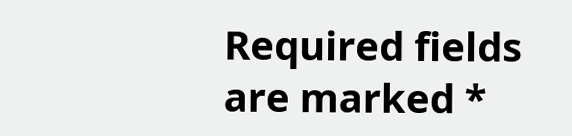Required fields are marked *